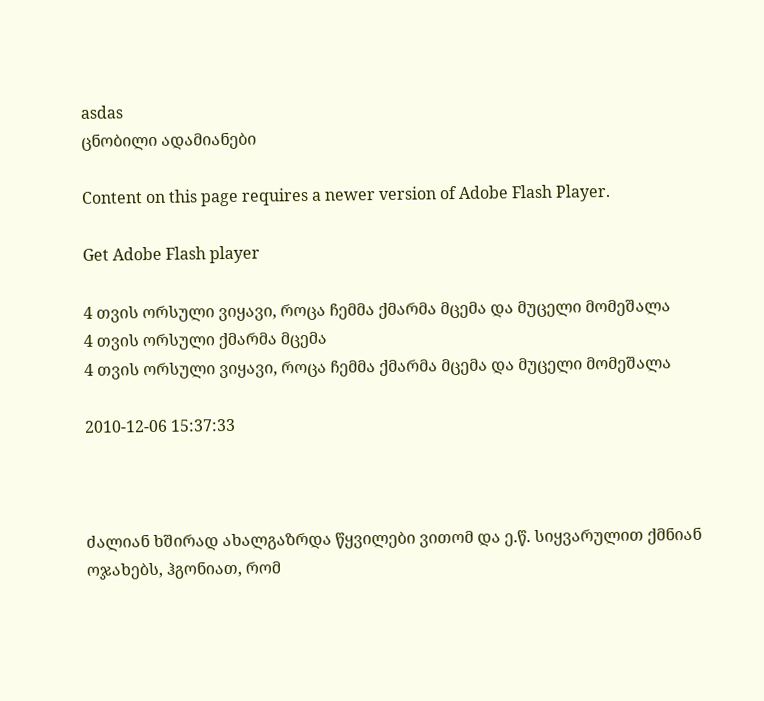asdas
ცნობილი ადამიანები

Content on this page requires a newer version of Adobe Flash Player.

Get Adobe Flash player

4 თვის ორსული ვიყავი, როცა ჩემმა ქმარმა მცემა და მუცელი მომეშალა
4 თვის ორსული ქმარმა მცემა
4 თვის ორსული ვიყავი, როცა ჩემმა ქმარმა მცემა და მუცელი მომეშალა

2010-12-06 15:37:33



ძალიან ხშირად ახალგაზრდა წყვილები ვითომ და ე.წ. სიყვარულით ქმნიან ოჯახებს, ჰგონიათ, რომ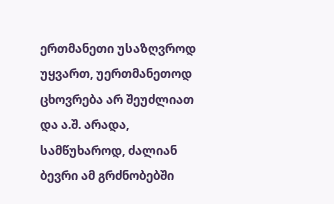ერთმანეთი უსაზღვროდ უყვართ, უერთმანეთოდ ცხოვრება არ შეუძლიათ და ა.შ. არადა, სამწუხაროდ, ძალიან ბევრი ამ გრძნობებში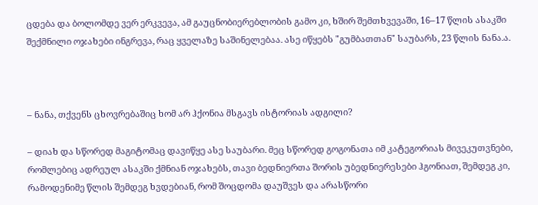ცდება და ბოლომდე ვერ ერკვევა, ამ გაუცნობიერებლობის გამო კი, ხშირ შემთხვევაში, 16–17 წლის ასაკში შექმნილი ოჯახები ინგრევა, რაც ყველაზე საშინელებაა. ასე იწყებს "გუმბათთან" საუბარს, 23 წლის ნანა.ა.



– ნანა, თქვენს ცხოვრებაშიც ხომ არ ჰქონია მსგავს ისტორიას ადგილი?

– დიახ და სწორედ მაგიტომაც დავიწყე ასე საუბარი. მეც სწორედ გოგონათა იმ კატეგორიას მივეკუთვნები, რომლებიც ადრეულ ასაკში ქმნიან ოჯახებს, თავი ბედნიერთა შორის უბედნიერესები ჰგონიათ, შემდეგ კი, რამოდენიმე წლის შემდეგ ხვდებიან, რომ შოცდომა დაუშვეს და არასწორი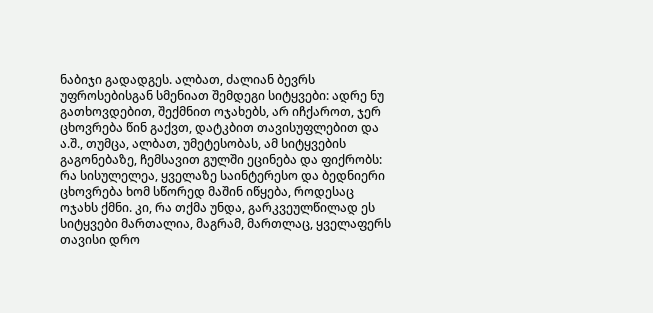ნაბიჯი გადადგეს. ალბათ, ძალიან ბევრს უფროსებისგან სმენიათ შემდეგი სიტყვები: ადრე ნუ გათხოვდებით, შექმნით ოჯახებს, არ იჩქაროთ, ჯერ ცხოვრება წინ გაქვთ, დატკბით თავისუფლებით და ა.შ., თუმცა, ალბათ, უმეტესობას, ამ სიტყვების გაგონებაზე, ჩემსავით გულში ეცინება და ფიქრობს: რა სისულელეა, ყველაზე საინტერესო და ბედნიერი ცხოვრება ხომ სწორედ მაშინ იწყება, როდესაც ოჯახს ქმნი. კი, რა თქმა უნდა, გარკვეულწილად ეს სიტყვები მართალია, მაგრამ, მართლაც, ყველაფერს თავისი დრო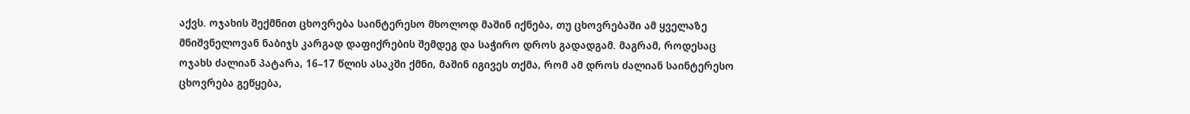აქვს. ოჯახის შექმნით ცხოვრება საინტერესო მხოლოდ მაშინ იქნება, თუ ცხოვრებაში ამ ყველაზე მნიშვნელოვან ნაბიჯს კარგად დაფიქრების შემდეგ და საჭირო დროს გადადგამ. მაგრამ, როდესაც ოჯახს ძალიან პატარა, 16–17 წლის ასაკში ქმნი, მაშინ იგივეს თქმა, რომ ამ დროს ძალიან საინტერესო ცხოვრება გეწყება,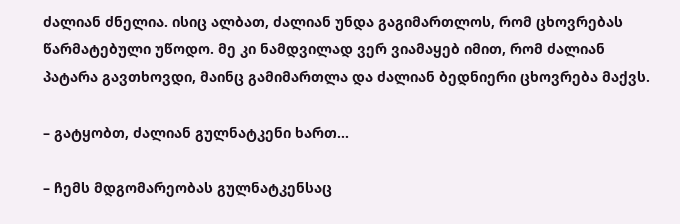ძალიან ძნელია. ისიც ალბათ, ძალიან უნდა გაგიმართლოს, რომ ცხოვრებას წარმატებული უწოდო. მე კი ნამდვილად ვერ ვიამაყებ იმით, რომ ძალიან პატარა გავთხოვდი, მაინც გამიმართლა და ძალიან ბედნიერი ცხოვრება მაქვს.

– გატყობთ, ძალიან გულნატკენი ხართ...

– ჩემს მდგომარეობას გულნატკენსაც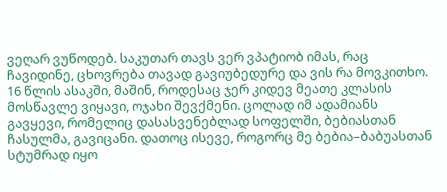ვეღარ ვუწოდებ. საკუთარ თავს ვერ ვპატიობ იმას, რაც ჩავიდინე, ცხოვრება თავად გავიუბედურე და ვის რა მოვკითხო. 16 წლის ასაკში, მაშინ, როდესაც ჯერ კიდევ მეათე კლასის მოსწავლე ვიყავი, ოჯახი შევქმენი. ცოლად იმ ადამიანს გავყევი, რომელიც დასასვენებლად სოფელში, ბებიასთან ჩასულმა, გავიცანი. დათოც ისევე, როგორც მე ბებია–ბაბუასთან სტუმრად იყო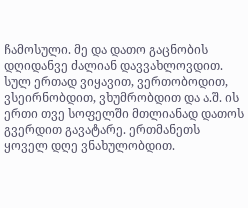ჩამოსული. მე და დათო გაცნობის დღიდანვე ძალიან დავვახლოვდით. სულ ერთად ვიყავით, ვერთობოდით, ვსეირნობდით, ვხუმრობდით და ა.შ. ის ერთი თვე სოფელში მთლიანად დათოს გვერდით გავატარე. ერთმანეთს ყოველ დღე ვნახულობდით.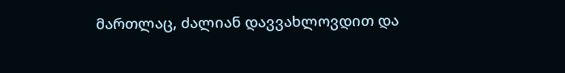მართლაც, ძალიან დავვახლოვდით და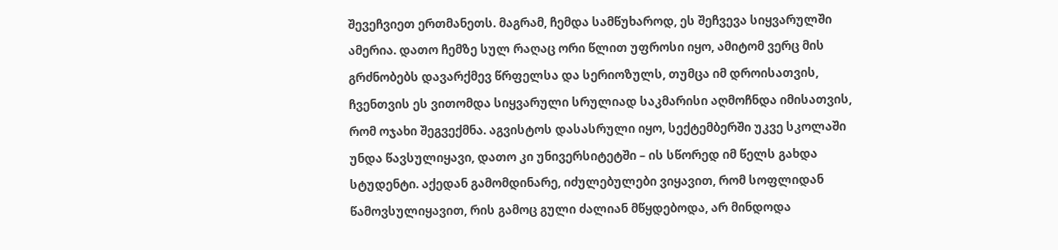შევეჩვიეთ ერთმანეთს. მაგრამ, ჩემდა სამწუხაროდ, ეს შეჩვევა სიყვარულში ამერია. დათო ჩემზე სულ რაღაც ორი წლით უფროსი იყო, ამიტომ ვერც მის გრძნობებს დავარქმევ წრფელსა და სერიოზულს, თუმცა იმ დროისათვის, ჩვენთვის ეს ვითომდა სიყვარული სრულიად საკმარისი აღმოჩნდა იმისათვის, რომ ოჯახი შეგვექმნა. აგვისტოს დასასრული იყო, სექტემბერში უკვე სკოლაში უნდა წავსულიყავი, დათო კი უნივერსიტეტში – ის სწორედ იმ წელს გახდა სტუდენტი. აქედან გამომდინარე, იძულებულები ვიყავით, რომ სოფლიდან წამოვსულიყავით, რის გამოც გული ძალიან მწყდებოდა, არ მინდოდა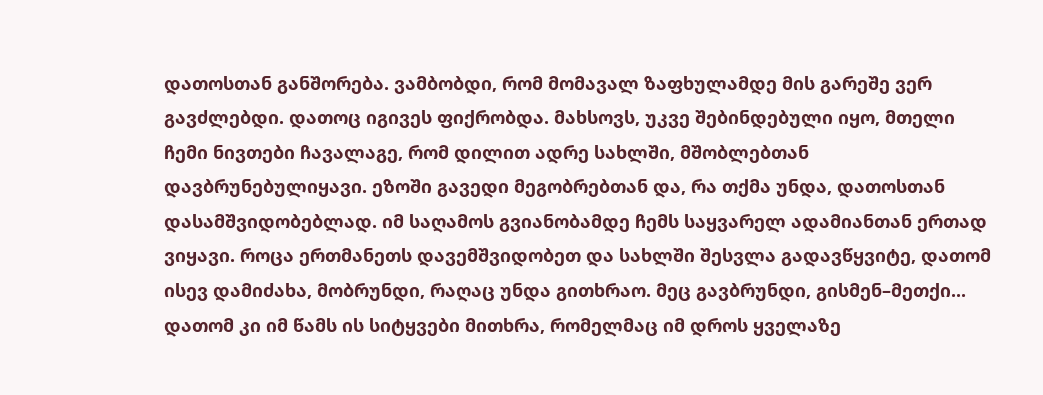დათოსთან განშორება. ვამბობდი, რომ მომავალ ზაფხულამდე მის გარეშე ვერ გავძლებდი. დათოც იგივეს ფიქრობდა. მახსოვს, უკვე შებინდებული იყო, მთელი ჩემი ნივთები ჩავალაგე, რომ დილით ადრე სახლში, მშობლებთან დავბრუნებულიყავი. ეზოში გავედი მეგობრებთან და, რა თქმა უნდა, დათოსთან დასამშვიდობებლად. იმ საღამოს გვიანობამდე ჩემს საყვარელ ადამიანთან ერთად ვიყავი. როცა ერთმანეთს დავემშვიდობეთ და სახლში შესვლა გადავწყვიტე, დათომ ისევ დამიძახა, მობრუნდი, რაღაც უნდა გითხრაო. მეც გავბრუნდი, გისმენ–მეთქი... დათომ კი იმ წამს ის სიტყვები მითხრა, რომელმაც იმ დროს ყველაზე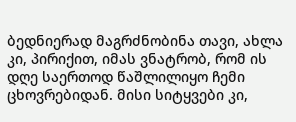ბედნიერად მაგრძნობინა თავი, ახლა კი, პირიქით, იმას ვნატრობ, რომ ის დღე საერთოდ წაშლილიყო ჩემი ცხოვრებიდან. მისი სიტყვები კი,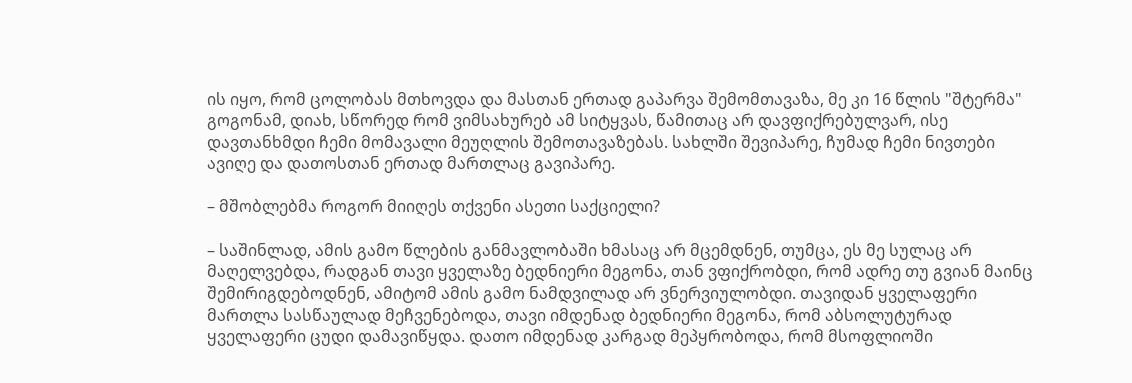ის იყო, რომ ცოლობას მთხოვდა და მასთან ერთად გაპარვა შემომთავაზა, მე კი 16 წლის "შტერმა" გოგონამ, დიახ, სწორედ რომ ვიმსახურებ ამ სიტყვას, წამითაც არ დავფიქრებულვარ, ისე დავთანხმდი ჩემი მომავალი მეუღლის შემოთავაზებას. სახლში შევიპარე, ჩუმად ჩემი ნივთები ავიღე და დათოსთან ერთად მართლაც გავიპარე.

– მშობლებმა როგორ მიიღეს თქვენი ასეთი საქციელი?

– საშინლად, ამის გამო წლების განმავლობაში ხმასაც არ მცემდნენ, თუმცა, ეს მე სულაც არ მაღელვებდა, რადგან თავი ყველაზე ბედნიერი მეგონა, თან ვფიქრობდი, რომ ადრე თუ გვიან მაინც შემირიგდებოდნენ, ამიტომ ამის გამო ნამდვილად არ ვნერვიულობდი. თავიდან ყველაფერი მართლა სასწაულად მეჩვენებოდა, თავი იმდენად ბედნიერი მეგონა, რომ აბსოლუტურად ყველაფერი ცუდი დამავიწყდა. დათო იმდენად კარგად მეპყრობოდა, რომ მსოფლიოში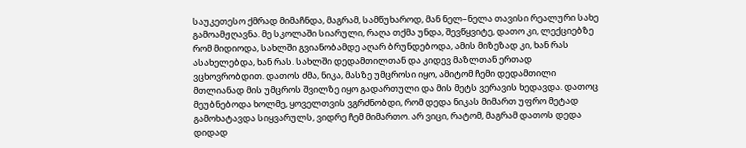საუკეთესო ქმრად მიმაჩნდა, მაგრამ, სამწუხაროდ, მან ნელ–ნელა თავისი რეალური სახე გამოამჟღავნა. მე სკოლაში სიარული, რაღა თქმა უნდა, შევწყვიტე, დათო კი, ლექციებზე რომ მიდიოდა, სახლში გვიანობამდე აღარ ბრუნდებოდა, ამის მიზეზად კი, ხან რას ასახელებდა, ხან რას. სახლში დედამთილთან და კიდევ მაზლთან ერთად ვცხოვრობდით. დათოს ძმა, ნიკა, მასზე უმცროსი იყო, ამიტომ ჩემი დედამთილი მთლიანად მის უმცროს შვილზე იყო გადართული და მის მეტს ვერავის ხედავდა. დათოც მეუბნებოდა ხოლმე, ყოველთვის ვგრძნობდი, რომ დედა ნიკას მიმართ უფრო მეტად გამოხატავდა სიყვარულს, ვიდრე ჩემ მიმართო. არ ვიცი, რატომ, მაგრამ დათოს დედა დიდად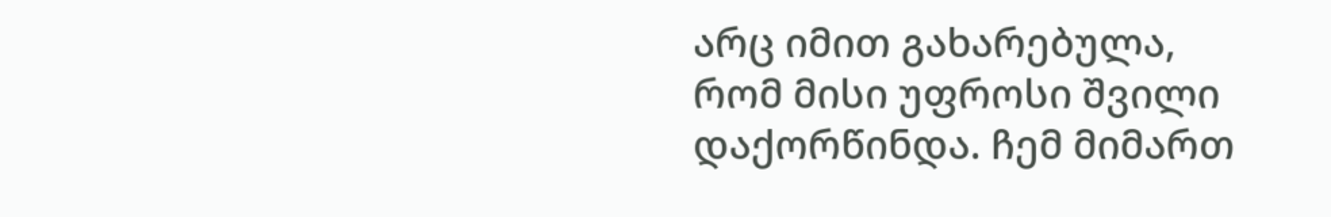არც იმით გახარებულა, რომ მისი უფროსი შვილი დაქორწინდა. ჩემ მიმართ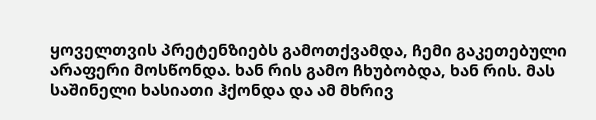ყოველთვის პრეტენზიებს გამოთქვამდა, ჩემი გაკეთებული არაფერი მოსწონდა. ხან რის გამო ჩხუბობდა, ხან რის. მას საშინელი ხასიათი ჰქონდა და ამ მხრივ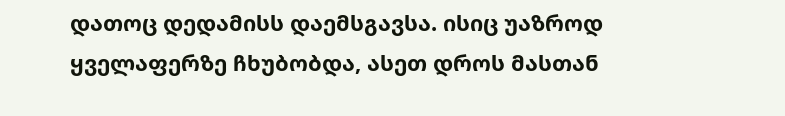დათოც დედამისს დაემსგავსა. ისიც უაზროდ ყველაფერზე ჩხუბობდა, ასეთ დროს მასთან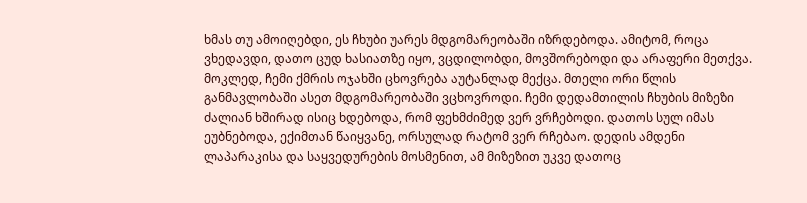ხმას თუ ამოიღებდი, ეს ჩხუბი უარეს მდგომარეობაში იზრდებოდა. ამიტომ, როცა ვხედავდი, დათო ცუდ ხასიათზე იყო, ვცდილობდი, მოვშორებოდი და არაფერი მეთქვა. მოკლედ, ჩემი ქმრის ოჯახში ცხოვრება აუტანლად მექცა. მთელი ორი წლის განმავლობაში ასეთ მდგომარეობაში ვცხოვროდი. ჩემი დედამთილის ჩხუბის მიზეზი ძალიან ხშირად ისიც ხდებოდა, რომ ფეხმძიმედ ვერ ვრჩებოდი. დათოს სულ იმას ეუბნებოდა, ექიმთან წაიყვანე, ორსულად რატომ ვერ რჩებაო. დედის ამდენი ლაპარაკისა და საყვედურების მოსმენით, ამ მიზეზით უკვე დათოც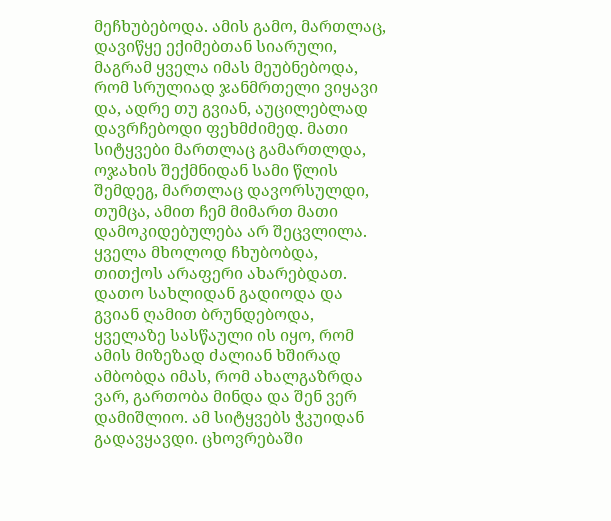მეჩხუბებოდა. ამის გამო, მართლაც, დავიწყე ექიმებთან სიარული, მაგრამ ყველა იმას მეუბნებოდა, რომ სრულიად ჯანმრთელი ვიყავი და, ადრე თუ გვიან, აუცილებლად დავრჩებოდი ფეხმძიმედ. მათი სიტყვები მართლაც გამართლდა, ოჯახის შექმნიდან სამი წლის შემდეგ, მართლაც დავორსულდი, თუმცა, ამით ჩემ მიმართ მათი დამოკიდებულება არ შეცვლილა. ყველა მხოლოდ ჩხუბობდა, თითქოს არაფერი ახარებდათ. დათო სახლიდან გადიოდა და გვიან ღამით ბრუნდებოდა, ყველაზე სასწაული ის იყო, რომ ამის მიზეზად ძალიან ხშირად ამბობდა იმას, რომ ახალგაზრდა ვარ, გართობა მინდა და შენ ვერ დამიშლიო. ამ სიტყვებს ჭკუიდან გადავყავდი. ცხოვრებაში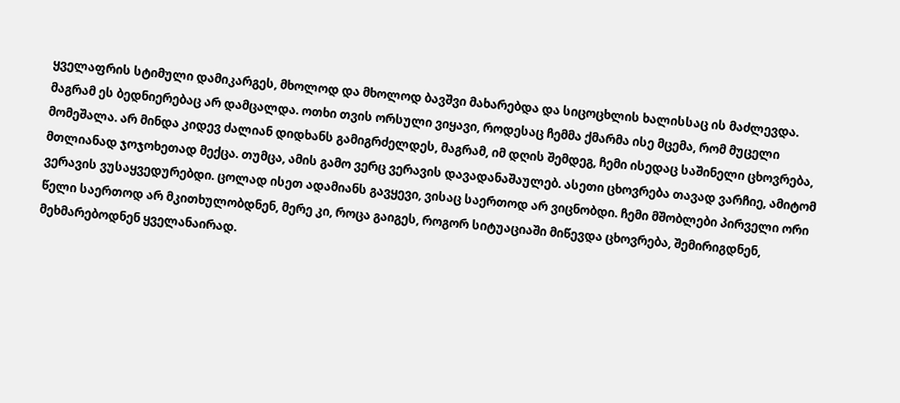ყველაფრის სტიმული დამიკარგეს, მხოლოდ და მხოლოდ ბავშვი მახარებდა და სიცოცხლის ხალისსაც ის მაძლევდა. მაგრამ ეს ბედნიერებაც არ დამცალდა. ოთხი თვის ორსული ვიყავი, როდესაც ჩემმა ქმარმა ისე მცემა, რომ მუცელი მომეშალა. არ მინდა კიდევ ძალიან დიდხანს გამიგრძელდეს, მაგრამ, იმ დღის შემდეგ, ჩემი ისედაც საშინელი ცხოვრება, მთლიანად ჯოჯოხეთად მექცა. თუმცა, ამის გამო ვერც ვერავის დავადანაშაულებ. ასეთი ცხოვრება თავად ვარჩიე, ამიტომ ვერავის ვუსაყვედურებდი. ცოლად ისეთ ადამიანს გავყევი, ვისაც საერთოდ არ ვიცნობდი. ჩემი მშობლები პირველი ორი წელი საერთოდ არ მკითხულობდნენ, მერე კი, როცა გაიგეს, როგორ სიტუაციაში მიწევდა ცხოვრება, შემირიგდნენ, მეხმარებოდნენ ყველანაირად.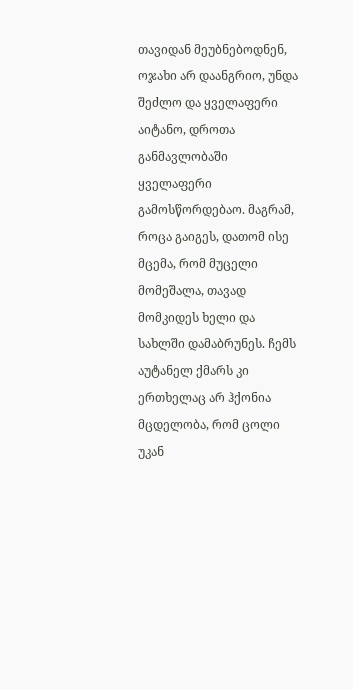თავიდან მეუბნებოდნენ, ოჯახი არ დაანგრიო, უნდა შეძლო და ყველაფერი აიტანო, დროთა განმავლობაში ყველაფერი გამოსწორდებაო. მაგრამ, როცა გაიგეს, დათომ ისე მცემა, რომ მუცელი მომეშალა, თავად მომკიდეს ხელი და სახლში დამაბრუნეს. ჩემს აუტანელ ქმარს კი ერთხელაც არ ჰქონია მცდელობა, რომ ცოლი უკან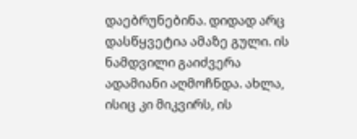დაებრუნებინა. დიდად არც დასწყვეტია ამაზე გული. ის ნამდვილი გაიძვერა ადამიანი აღმოჩნდა. ახლა, ისიც კი მიკვირს, ის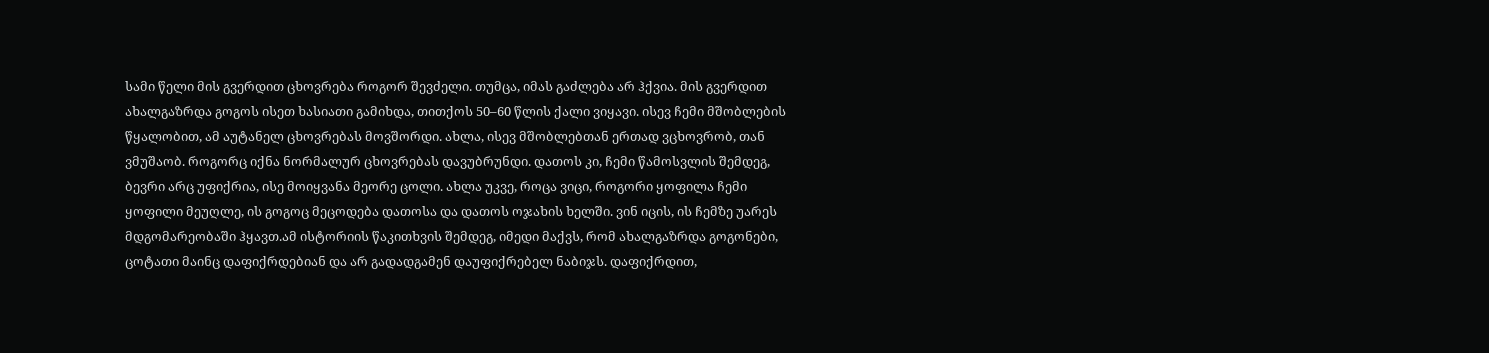სამი წელი მის გვერდით ცხოვრება როგორ შევძელი. თუმცა, იმას გაძლება არ ჰქვია. მის გვერდით ახალგაზრდა გოგოს ისეთ ხასიათი გამიხდა, თითქოს 50–60 წლის ქალი ვიყავი. ისევ ჩემი მშობლების წყალობით, ამ აუტანელ ცხოვრებას მოვშორდი. ახლა, ისევ მშობლებთან ერთად ვცხოვრობ, თან ვმუშაობ. როგორც იქნა ნორმალურ ცხოვრებას დავუბრუნდი. დათოს კი, ჩემი წამოსვლის შემდეგ, ბევრი არც უფიქრია, ისე მოიყვანა მეორე ცოლი. ახლა უკვე, როცა ვიცი, როგორი ყოფილა ჩემი ყოფილი მეუღლე, ის გოგოც მეცოდება დათოსა და დათოს ოჯახის ხელში. ვინ იცის, ის ჩემზე უარეს მდგომარეობაში ჰყავთ.ამ ისტორიის წაკითხვის შემდეგ, იმედი მაქვს, რომ ახალგაზრდა გოგონები, ცოტათი მაინც დაფიქრდებიან და არ გადადგამენ დაუფიქრებელ ნაბიჯს. დაფიქრდით,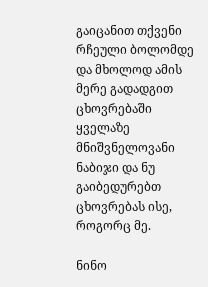გაიცანით თქვენი რჩეული ბოლომდე და მხოლოდ ამის მერე გადადგით ცხოვრებაში ყველაზე მნიშვნელოვანი ნაბიჯი და ნუ გაიბედურებთ ცხოვრებას ისე, როგორც მე.

ნინო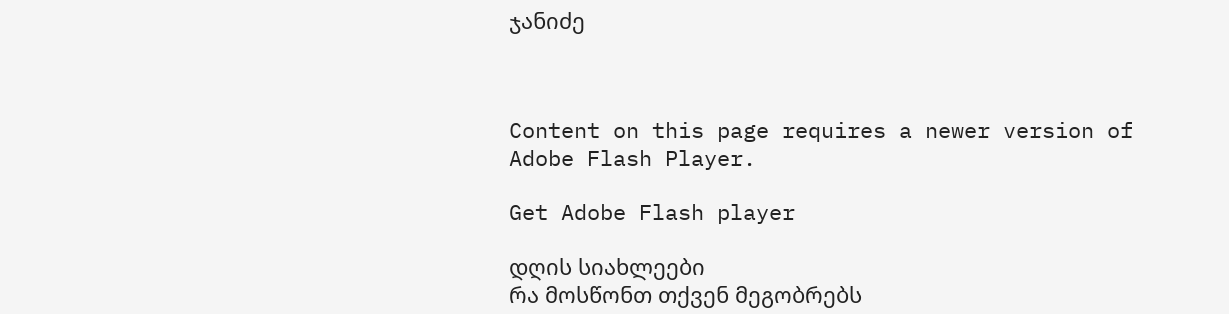ჯანიძე



Content on this page requires a newer version of Adobe Flash Player.

Get Adobe Flash player

დღის სიახლეები
რა მოსწონთ თქვენ მეგობრებს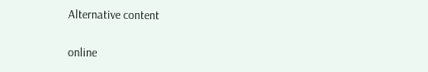Alternative content

online